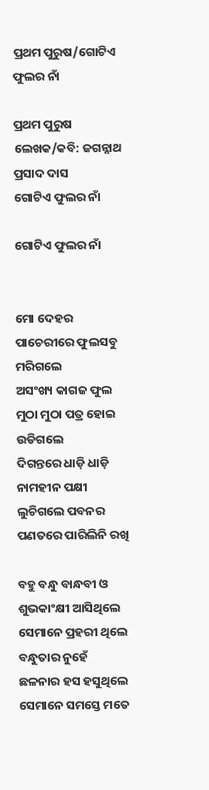ପ୍ରଥମ ପୁରୁଷ/ଗୋଟିଏ ଫୁଲର ନାଁ

ପ୍ରଥମ ପୁରୁଷ ଲେଖକ/କବି: ଜଗନ୍ନାଥ ପ୍ରସାଦ ଦାସ
ଗୋଟିଏ ଫୁଲର ନାଁ

ଗୋଟିଏ ଫୁଲର ନାଁ


ମୋ ଦେହର ପାଚେରୀରେ ଫୁଲସବୁ ମରିଗଲେ
ଅସଂଖ୍ୟ କାଗଜ ଫୁଲ
ମୁଠା ମୁଠା ପତ୍ର ହୋଇ ଉଡିଗଲେ
ଦିଗନ୍ତରେ ଧାଡ଼ି ଧାଡ଼ି ନାମହୀନ ପକ୍ଷୀ
ଲୁଚିଗଲେ ପବନର ପଣତରେ ପାରିଲିନି ରଖି

ବହୁ ବନ୍ଧୁ ବାନ୍ଧବୀ ଓ ଶୁଭକାଂକ୍ଷୀ ଆସିଥିଲେ
ସେମାନେ ପ୍ରହରୀ ଥିଲେ
ବନ୍ଧୁତାର ନୁହେଁ
ଛଳନାର ହସ ହସୁଥିଲେ
ସେମାନେ ସମସ୍ତେ ମତେ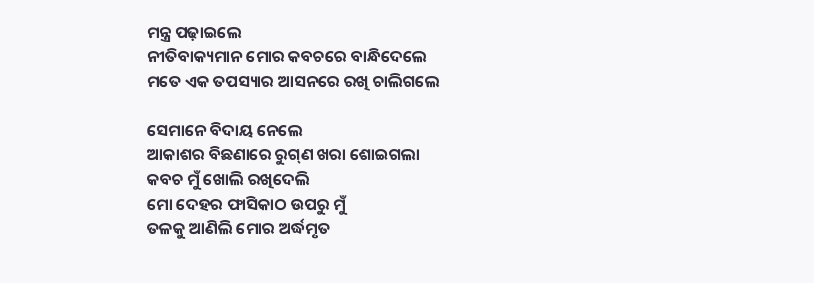ମନ୍ତ୍ର ପଢ଼ାଇଲେ
ନୀତିବାକ୍ୟମାନ ମୋର କବଚରେ ବାନ୍ଧିଦେଲେ
ମତେ ଏକ ତପସ୍ୟାର ଆସନରେ ରଖି ଚାଲିଗଲେ

ସେମାନେ ବିଦାୟ ନେଲେ
ଆକାଶର ବିଛଣାରେ ରୁଗ୍‌ଣ ଖରା ଶୋଇଗଲା
କବଚ ମୁଁ ଖୋଲି ରଖିଦେଲି
ମୋ ଦେହର ଫାସିକାଠ ଉପରୁ ମୁଁ
ତଳକୁ ଆଣିଲି ମୋର ଅର୍ଦ୍ଧମୃତ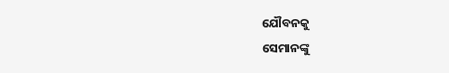ଯୌବନକୁ
ସେମାନଙ୍କୁ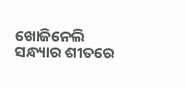ଖୋଜିନେଲି ସନ୍ଧ୍ୟାର ଶୀତରେ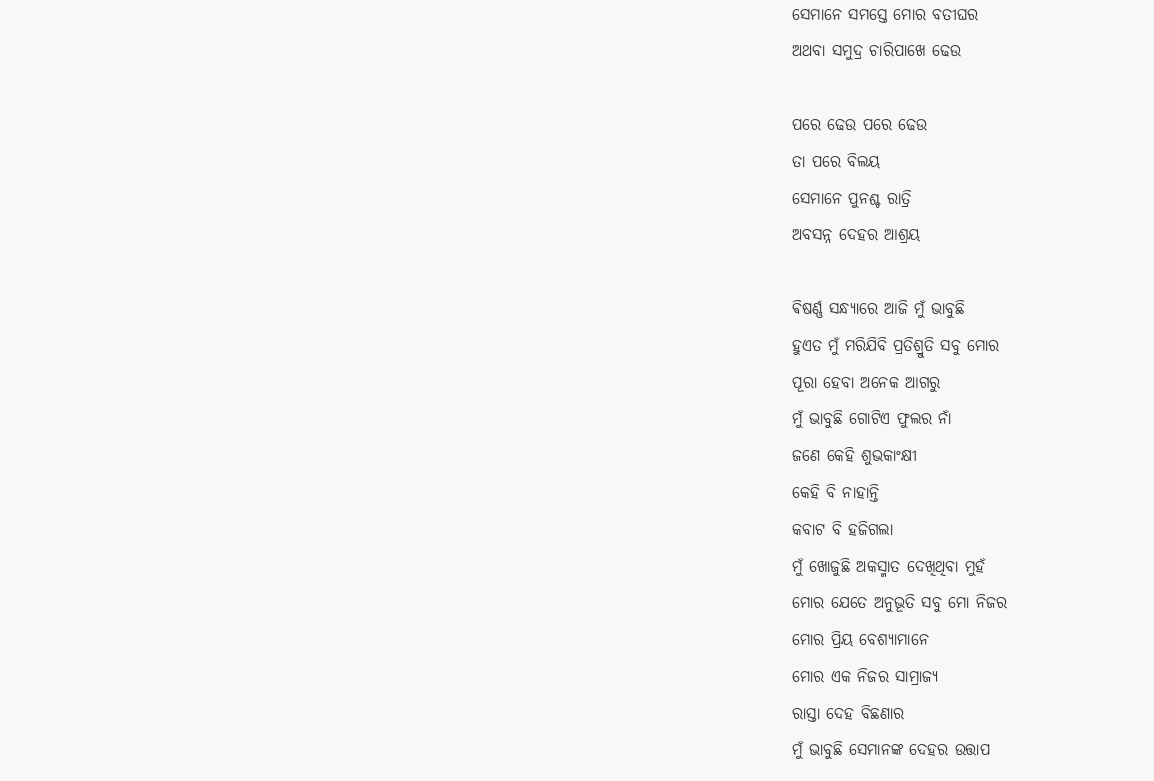ସେମାନେ ସମସ୍ତେ ମୋର ବତୀଘର
ଅଥବା ସମୁଦ୍ର ଚାରିପାଖେ ଢେଉ

ପରେ ଢେଉ ପରେ ଢେଉ
ତା ପରେ ବିଲୟ
ସେମାନେ ପୁନଶ୍ଚ ରାତ୍ରି
ଅବସନ୍ନ ଦେହର ଆଶ୍ରୟ

ଵିଷର୍ଣ୍ଣ ସନ୍ଧ୍ୟାରେ ଆଜି ମୁଁ ଭାବୁଛି
ହୁଏତ ମୁଁ ମରିଯିବି ପ୍ରତିଶ୍ରୁତି ସବୁ ମୋର
ପୂରା ହେବା ଅନେକ ଆଗରୁ
ମୁଁ ଭାବୁଛି ଗୋଟିଏ ଫୁଲର ନାଁ
ଜଣେ କେହି ଶୁଭକାଂକ୍ଷୀ
କେହି ବି ନାହାନ୍ତି
କବାଟ ବି ହଜିଗଲା
ମୁଁ ଖୋଜୁଛି ଅକସ୍ମାତ ଦେଖିଥିବା ମୁହଁ
ମୋର ଯେତେ ଅନୁଭୂତି ସବୁ ମୋ ନିଜର
ମୋର ପ୍ରିୟ ବେଶ୍ୟାମାନେ
ମୋର ଏକ ନିଜର ସାମ୍ରାଜ୍ୟ
ରାସ୍ତା ଦେହ ବିଛଣାର
ମୁଁ ଭାବୁଛି ସେମାନଙ୍କ ଦେହର ଉତ୍ତାପ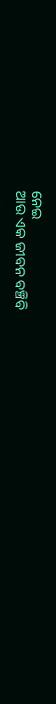ନେଇ
ଆଉ ଏକ ଜୀବନ ବଞ୍ଚିବି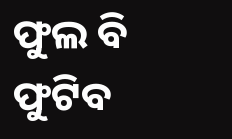ଫୁଲ ବି ଫୁଟିବ